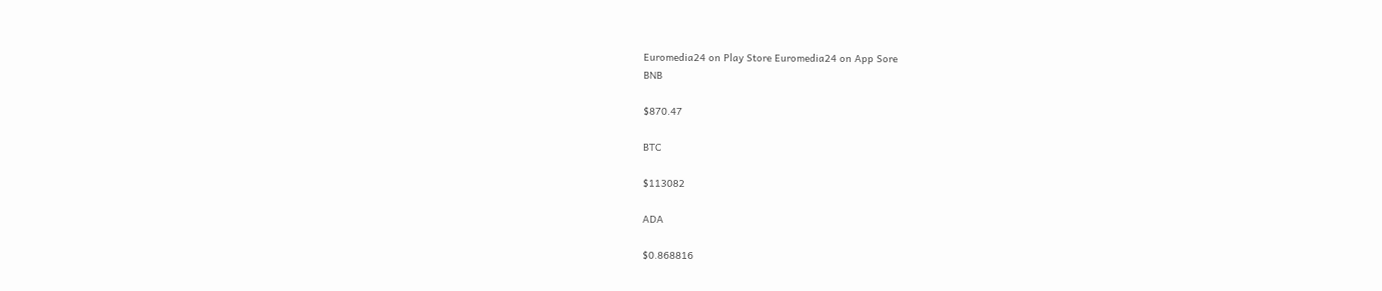Euromedia24 on Play Store Euromedia24 on App Sore
BNB

$870.47

BTC

$113082

ADA

$0.868816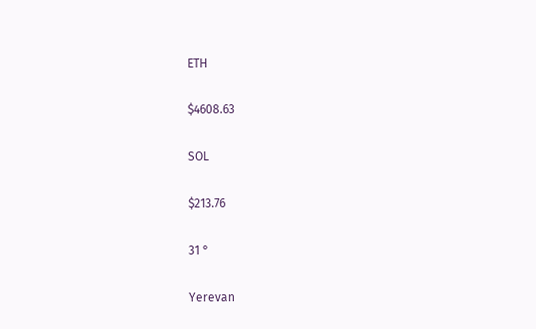ETH

$4608.63

SOL

$213.76

31 °

Yerevan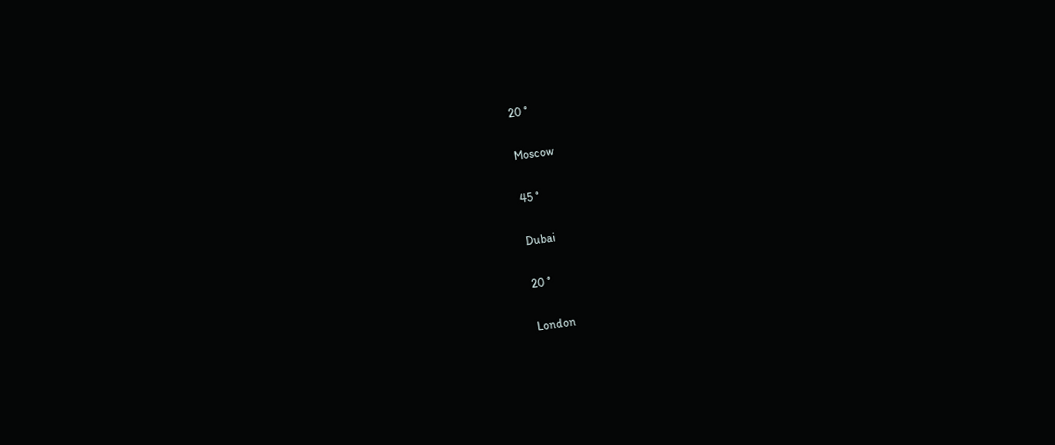20 °

Moscow

45 °

Dubai

20 °

London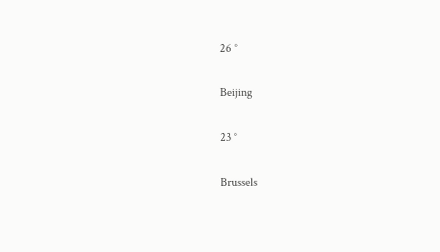26 °

Beijing

23 °

Brussels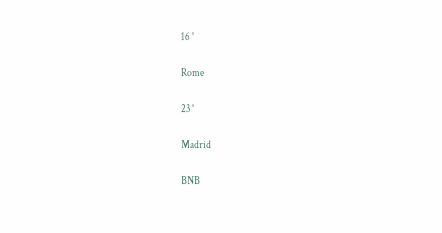16 °

Rome

23 °

Madrid

BNB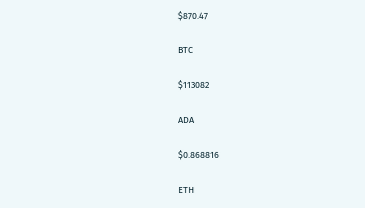$870.47

BTC

$113082

ADA

$0.868816

ETH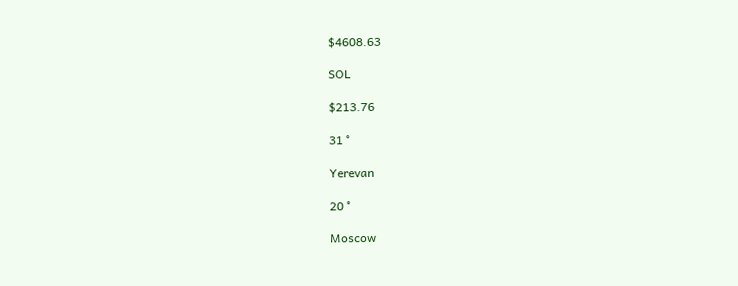$4608.63

SOL

$213.76

31 °

Yerevan

20 °

Moscow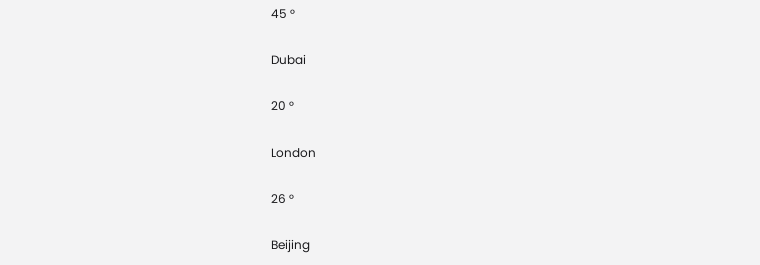45 °

Dubai

20 °

London

26 °

Beijing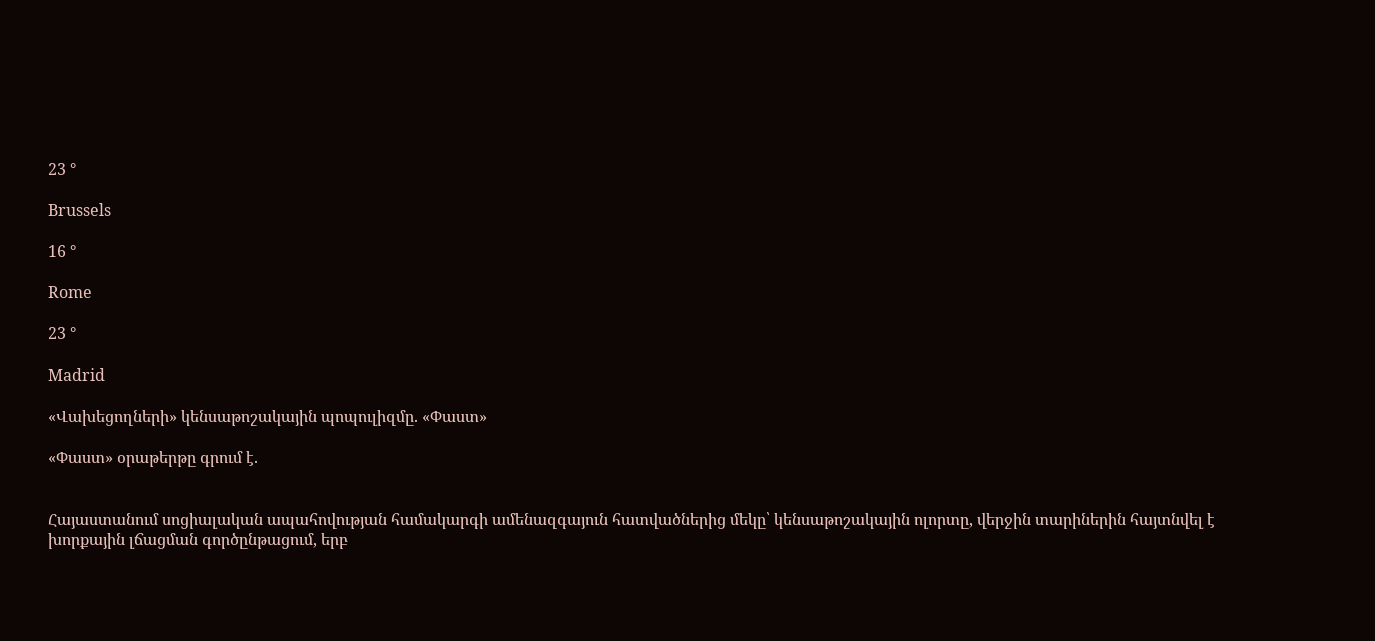23 °

Brussels

16 °

Rome

23 °

Madrid

«Վախեցողների» կենսաթոշակային պոպուլիզմը. «Փաստ»

«Փաստ» օրաթերթը գրում է.


Հայաստանում սոցիալական ապահովության համակարգի ամենազգայուն հատվածներից մեկը՝ կենսաթոշակային ոլորտը, վերջին տարիներին հայտնվել է խորքային լճացման գործընթացում, երբ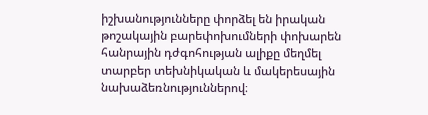իշխանությունները փորձել են իրական թոշակային բարեփոխումների փոխարեն հանրային դժգոհության ալիքը մեղմել տարբեր տեխնիկական և մակերեսային նախաձեռնություններով։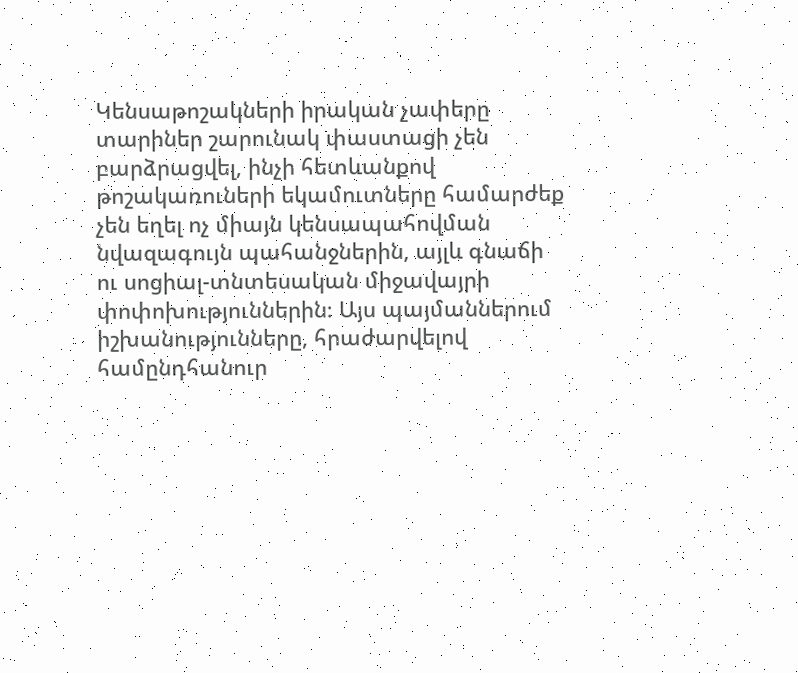Կենսաթոշակների իրական չափերը տարիներ շարունակ փաստացի չեն բարձրացվել, ինչի հետևանքով թոշակառուների եկամուտները համարժեք չեն եղել ոչ միայն կենսապահովման նվազագույն պահանջներին, այլև գնաճի ու սոցիալ-տնտեսական միջավայրի փոփոխություններին։ Այս պայմաններում իշխանությունները, հրաժարվելով համընդհանուր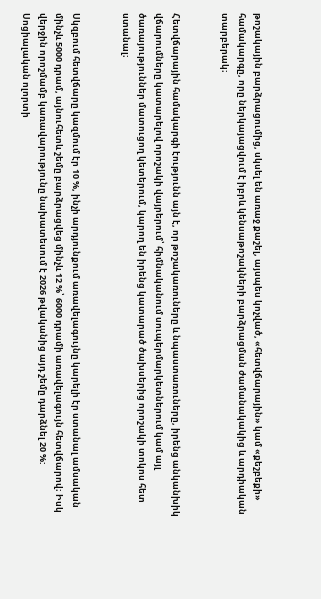թոշակային բարձրացումից, սկսել են առաջ քաշել, այսպես կոչված, «հետվճարային» կամ «քեշբեքի» համակարգը, որը ներկայացվում է իբրև կենսաթոշակների բարձրացման ժամանակակից և արդիական տարբերակ։


Հետվճարային համակարգի էությունն այն է, որ թոշակառուները և նպաստառուները, իրենց անկանխիկ վճարումները կատարելով որոշակի վայրերում՝ հիմնականում սուպերմարկետներում կամ այլ ծառայություններ մատուցող կետերում, կարող են իրենց կատարած ծախսերից որոշակի տոկոս հետ ստանալ։


Սկզբում հետվճարը կազմում էր 10 %, ինչի արդյունքում առավելագույնը կարելի էր ստանալ ամսական մինչև 5000 դրամ, այնուհետև շեմը բարձրացվեց մինչև 12 %՝ 6000 դրամի առավելագույն հետվճարով։ Իսկ վերջին որոշմամբ կառավարությունը նախատեսում է 2026 թվականից այդ շեմը դարձնել 20 %: Սոցիալական ոլորտի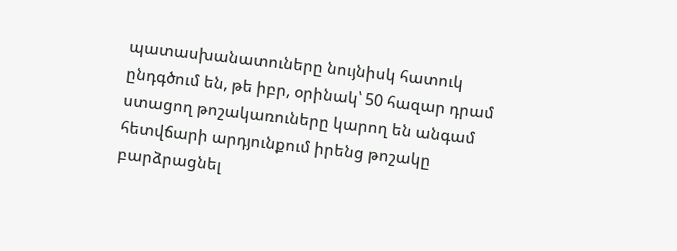պատասխանատուները նույնիսկ հատուկ ընդգծում են, թե իբր, օրինակ՝ 50 հազար դրամ ստացող թոշակառուները կարող են անգամ հետվճարի արդյունքում իրենց թոշակը բարձրացնել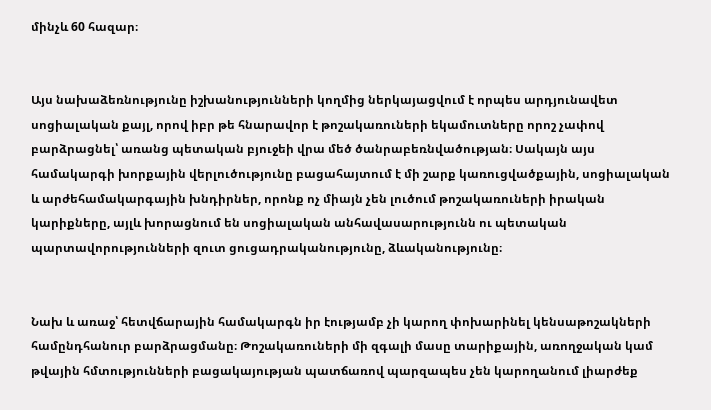մինչև 60 հազար։


Այս նախաձեռնությունը իշխանությունների կողմից ներկայացվում է որպես արդյունավետ սոցիալական քայլ, որով իբր թե հնարավոր է թոշակառուների եկամուտները որոշ չափով բարձրացնել՝ առանց պետական բյուջեի վրա մեծ ծանրաբեռնվածության։ Սակայն այս համակարգի խորքային վերլուծությունը բացահայտում է մի շարք կառուցվածքային, սոցիալական և արժեհամակարգային խնդիրներ, որոնք ոչ միայն չեն լուծում թոշակառուների իրական կարիքները, այլև խորացնում են սոցիալական անհավասարությունն ու պետական պարտավորությունների զուտ ցուցադրականությունը, ձևականությունը։


Նախ և առաջ՝ հետվճարային համակարգն իր էությամբ չի կարող փոխարինել կենսաթոշակների համընդհանուր բարձրացմանը։ Թոշակառուների մի զգալի մասը տարիքային, առողջական կամ թվային հմտությունների բացակայության պատճառով պարզապես չեն կարողանում լիարժեք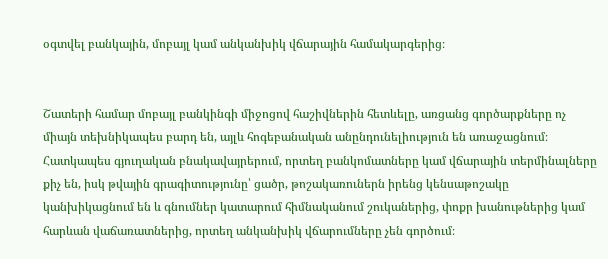օգտվել բանկային, մոբայլ կամ անկանխիկ վճարային համակարգերից։


Շատերի համար մոբայլ բանկինգի միջոցով հաշիվներին հետևելը, առցանց գործարքները ոչ միայն տեխնիկապես բարդ են, այլև հոգեբանական անընդունելիություն են առաջացնում։ Հատկապես գյուղական բնակավայրերում, որտեղ բանկոմատները կամ վճարային տերմինալները քիչ են, իսկ թվային գրագիտությունը՝ ցածր, թոշակառուներն իրենց կենսաթոշակը կանխիկացնում են և գնումներ կատարում հիմնականում շուկաներից, փոքր խանութներից կամ հարևան վաճառատներից, որտեղ անկանխիկ վճարումները չեն գործում։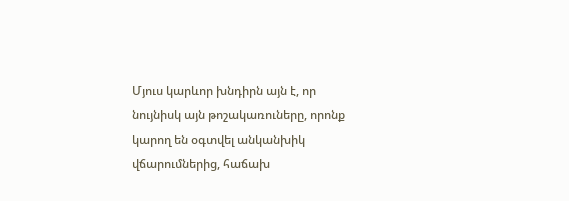Մյուս կարևոր խնդիրն այն է, որ նույնիսկ այն թոշակառուները, որոնք կարող են օգտվել անկանխիկ վճարումներից, հաճախ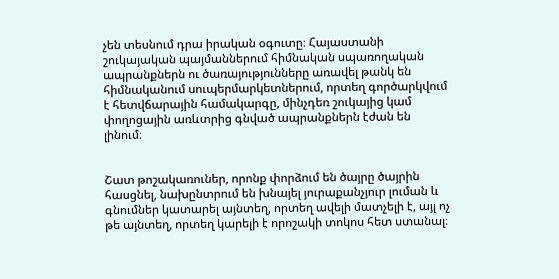չեն տեսնում դրա իրական օգուտը։ Հայաստանի շուկայական պայմաններում հիմնական սպառողական ապրանքներն ու ծառայությունները առավել թանկ են հիմնականում սուպերմարկետներում, որտեղ գործարկվում է հետվճարային համակարգը, մինչդեռ շուկայից կամ փողոցային առևտրից գնված ապրանքներն էժան են լինում։


Շատ թոշակառուներ, որոնք փորձում են ծայրը ծայրին հասցնել, նախընտրում են խնայել յուրաքանչյուր լուման և գնումներ կատարել այնտեղ, որտեղ ավելի մատչելի է, այլ ոչ թե այնտեղ, որտեղ կարելի է որոշակի տոկոս հետ ստանալ։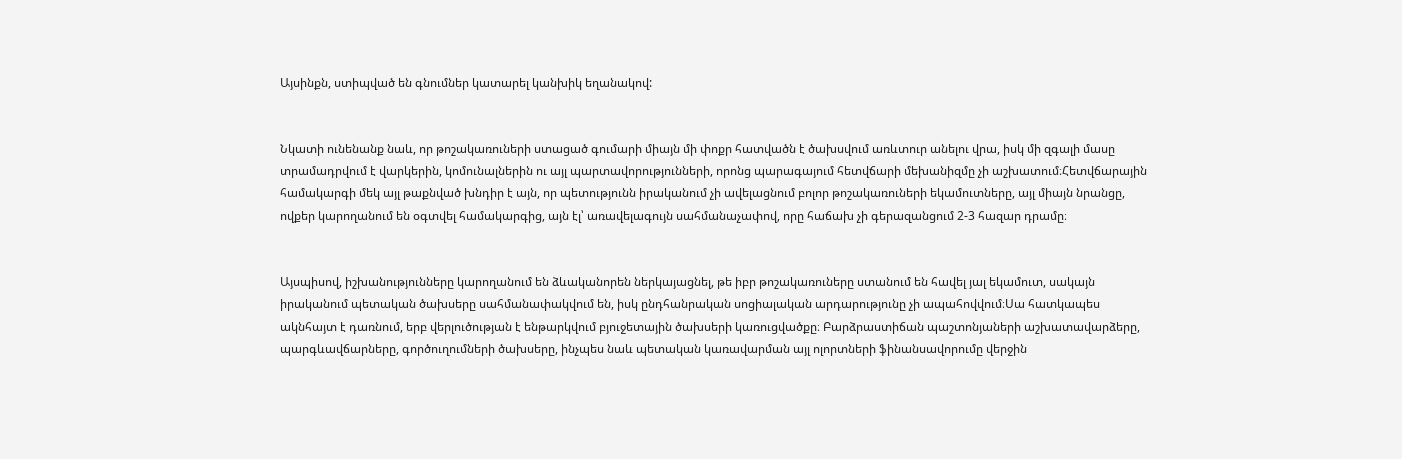Այսինքն, ստիպված են գնումներ կատարել կանխիկ եղանակով:


Նկատի ունենանք նաև, որ թոշակառուների ստացած գումարի միայն մի փոքր հատվածն է ծախսվում առևտուր անելու վրա, իսկ մի զգալի մասը տրամադրվում է վարկերին, կոմունալներին ու այլ պարտավորությունների, որոնց պարագայում հետվճարի մեխանիզմը չի աշխատում։Հետվճարային համակարգի մեկ այլ թաքնված խնդիր է այն, որ պետությունն իրականում չի ավելացնում բոլոր թոշակառուների եկամուտները, այլ միայն նրանցը, ովքեր կարողանում են օգտվել համակարգից, այն էլ՝ առավելագույն սահմանաչափով, որը հաճախ չի գերազանցում 2-3 հազար դրամը։


Այսպիսով, իշխանությունները կարողանում են ձևականորեն ներկայացնել, թե իբր թոշակառուները ստանում են հավել յալ եկամուտ, սակայն իրականում պետական ծախսերը սահմանափակվում են, իսկ ընդհանրական սոցիալական արդարությունը չի ապահովվում։Սա հատկապես ակնհայտ է դառնում, երբ վերլուծության է ենթարկվում բյուջետային ծախսերի կառուցվածքը։ Բարձրաստիճան պաշտոնյաների աշխատավարձերը, պարգևավճարները, գործուղումների ծախսերը, ինչպես նաև պետական կառավարման այլ ոլորտների ֆինանսավորումը վերջին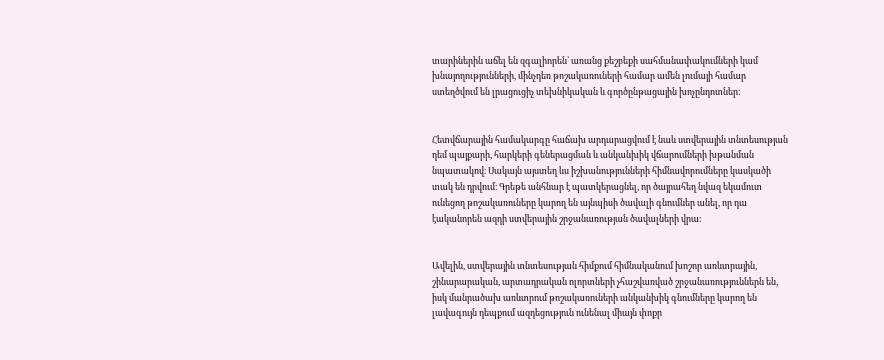տարիներին աճել են զգալիորեն՝ առանց քեշբեքի սահմանափակումների կամ խնայողությունների, մինչդեռ թոշակառուների համար ամեն լումայի համար ստեղծվում են լրացուցիչ տեխնիկական և գործընթացային խոչընդոտներ։


Հետվճարային համակարգը հաճախ արդարացվում է նաև ստվերային տնտեսության դեմ պայքարի, հարկերի գեներացման և անկանխիկ վճարումների խթանման նպատակով։ Սակայն այստեղ ևս իշխանությունների հիմնավորումները կասկածի տակ են դրվում։ Գրեթե անհնար է պատկերացնել, որ ծայրահեղ նվազ եկամուտ ունեցող թոշակառուները կարող են այնպիսի ծավալի գնումներ անել, որ դա էականորեն ազդի ստվերային շրջանառության ծավալների վրա։


Ավելին, ստվերային տնտեսության հիմքում հիմնականում խոշոր առևտրային, շինարարական, արտադրական ոլորտների չհաշվառված շրջանառություններն են, իսկ մանրածախ առևտրում թոշակառուների անկանխիկ գնումները կարող են լավագույն դեպքում ազդեցություն ունենալ միայն փոքր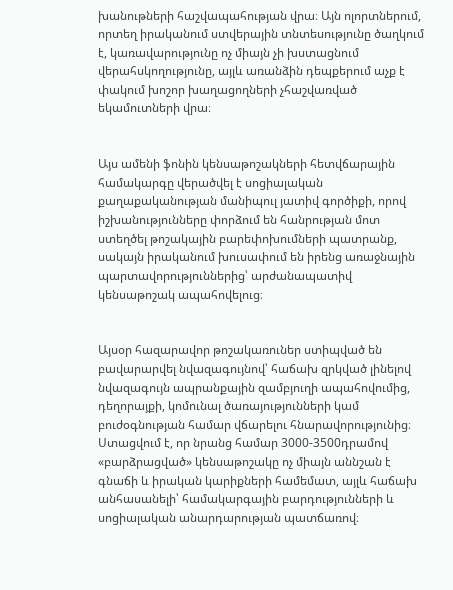խանութների հաշվապահության վրա։ Այն ոլորտներում, որտեղ իրականում ստվերային տնտեսությունը ծաղկում է, կառավարությունը ոչ միայն չի խստացնում վերահսկողությունը, այլև առանձին դեպքերում աչք է փակում խոշոր խաղացողների չհաշվառված եկամուտների վրա։


Այս ամենի ֆոնին կենսաթոշակների հետվճարային համակարգը վերածվել է սոցիալական քաղաքականության մանիպուլ յատիվ գործիքի, որով իշխանությունները փորձում են հանրության մոտ ստեղծել թոշակային բարեփոխումների պատրանք, սակայն իրականում խուսափում են իրենց առաջնային պարտավորություններից՝ արժանապատիվ կենսաթոշակ ապահովելուց։


Այսօր հազարավոր թոշակառուներ ստիպված են բավարարվել նվազագույնով՝ հաճախ զրկված լինելով նվազագույն ապրանքային զամբյուղի ապահովումից, դեղորայքի, կոմունալ ծառայությունների կամ բուժօգնության համար վճարելու հնարավորությունից։ Ստացվում է, որ նրանց համար 3000-3500դրամով «բարձրացված» կենսաթոշակը ոչ միայն աննշան է գնաճի և իրական կարիքների համեմատ, այլև հաճախ անհասանելի՝ համակարգային բարդությունների և սոցիալական անարդարության պատճառով։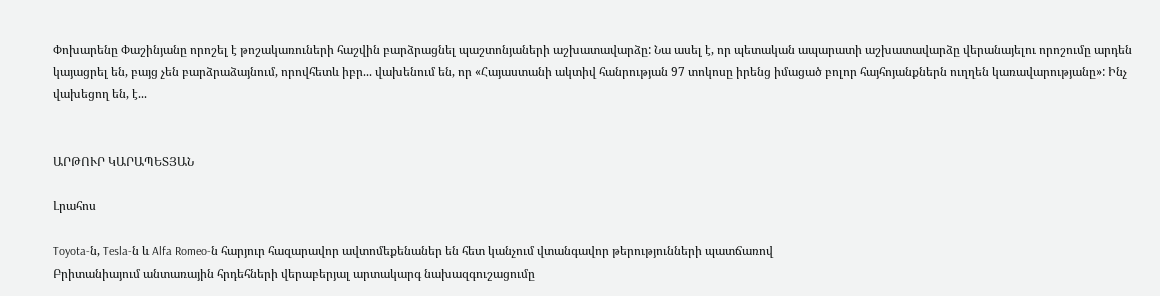Փոխարենը Փաշինյանը որոշել է թոշակառուների հաշվին բարձրացնել պաշտոնյաների աշխատավարձը: Նա ասել է, որ պետական ապարատի աշխատավարձը վերանայելու որոշումը արդեն կայացրել են, բայց չեն բարձրաձայնում, որովհետև իբր... վախենում են, որ «Հայաստանի ակտիվ հանրության 97 տոկոսը իրենց իմացած բոլոր հայհոյանքներն ուղղեն կառավարությանը»: Ինչ վախեցող են, է...


ԱՐԹՈՒՐ ԿԱՐԱՊԵՏՅԱՆ

Լրահոս

Toyota-ն, Tesla-ն և Alfa Romeo-ն հարյուր հազարավոր ավտոմեքենաներ են հետ կանչում վտանգավոր թերությունների պատճառով
Բրիտանիայում անտառային հրդեհների վերաբերյալ արտակարգ նախազգուշացումը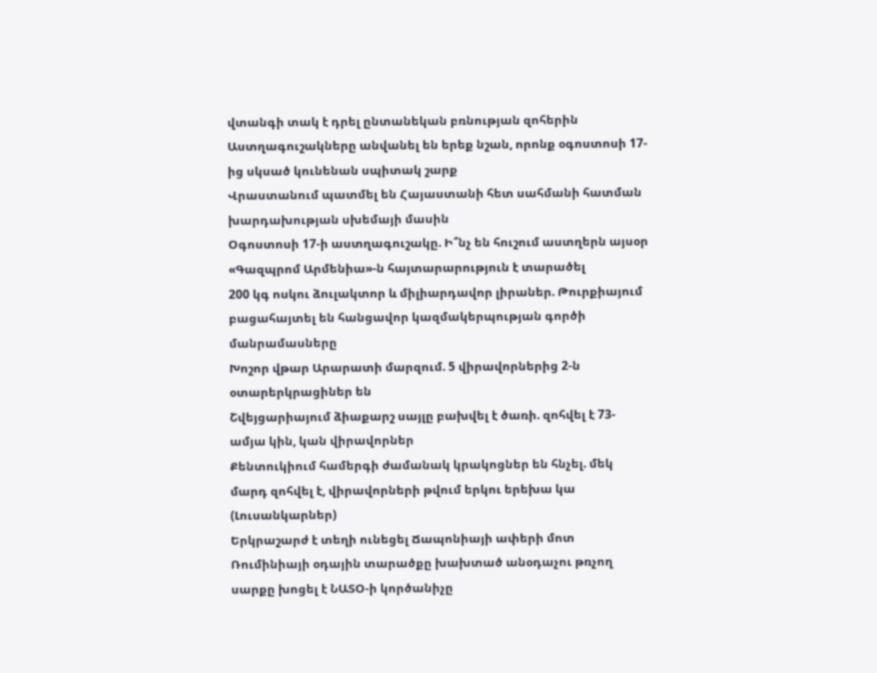վտանգի տակ է դրել ընտանեկան բռնության զոհերին
Աստղագուշակները անվանել են երեք նշան, որոնք օգոստոսի 17-ից սկսած կունենան սպիտակ շարք
Վրաստանում պատմել են Հայաստանի հետ սահմանի հատման խարդախության սխեմայի մասին
Օգոստոսի 17-ի աստղագուշակը. Ի՞նչ են հուշում աստղերն այսօր
«Գազպրոմ Արմենիա»-ն հայտարարություն է տարածել
200 կգ ոսկու ձուլակտոր և միլիարդավոր լիրաներ. Թուրքիայում բացահայտել են հանցավոր կազմակերպության գործի մանրամասները
Խոշոր վթար Արարատի մարզում. 5 վիրավորներից 2-ն օտարերկրացիներ են
Շվեյցարիայում ձիաքարշ սայլը բախվել է ծառի. զոհվել է 73-ամյա կին, կան վիրավորներ
Քենտուկիում համերգի ժամանակ կրակոցներ են հնչել. մեկ մարդ զոհվել է, վիրավորների թվում երկու երեխա կա (Լուսանկարներ)
Երկրաշարժ է տեղի ունեցել Ճապոնիայի ափերի մոտ
Ռումինիայի օդային տարածքը խախտած անօդաչու թռչող սարքը խոցել է ՆԱՏՕ-ի կործանիչը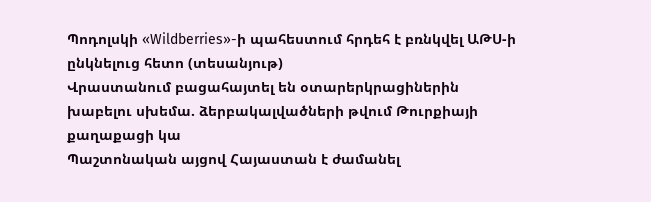Պոդոլսկի «Wildberries»-ի պահեստում հրդեհ է բռնկվել ԱԹՍ-ի ընկնելուց հետո (տեսանյութ)
Վրաստանում բացահայտել են օտարերկրացիներին խաբելու սխեմա. ձերբակալվածների թվում Թուրքիայի քաղաքացի կա
Պաշտոնական այցով Հայաստան է ժամանել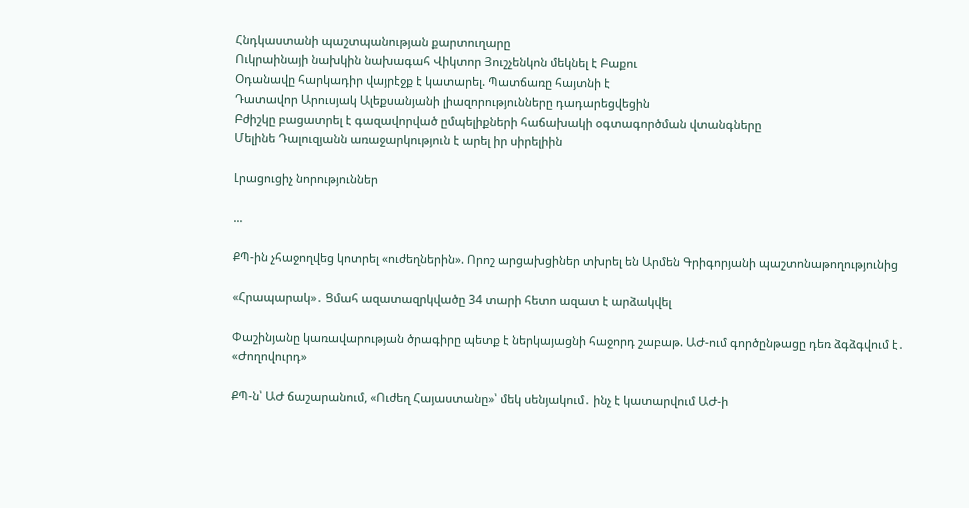Հնդկաստանի պաշտպանության քարտուղարը
Ուկրաինայի նախկին նախագահ Վիկտոր Յուշչենկոն մեկնել է Բաքու
Օդանավը հարկադիր վայրէջք է կատարել. Պատճառը հայտնի է
Դատավոր Արուսյակ Ալեքսանյանի լիազորությունները դադարեցվեցին
Բժիշկը բացատրել է գազավորված ըմպելիքների հաճախակի օգտագործման վտանգները
Մելինե Դալուզյանն առաջարկություն է արել իր սիրելիին

Լրացուցիչ նորություններ

...

ՔՊ-ին չհաջողվեց կոտրել «ուժեղներին». Որոշ արցախցիներ տխրել են Արմեն Գրիգորյանի պաշտոնաթողությունից

«Հրապարակ»․ Ցմահ ազատազրկվածը 34 տարի հետո ազատ է արձակվել

Փաշինյանը կառավարության ծրագիրը պետք է ներկայացնի հաջորդ շաբաթ. ԱԺ-ում գործընթացը դեռ ձգձգվում է․ «Ժողովուրդ»

ՔՊ-ն՝ ԱԺ ճաշարանում, «Ուժեղ Հայաստանը»՝ մեկ սենյակում․ ինչ է կատարվում ԱԺ-ի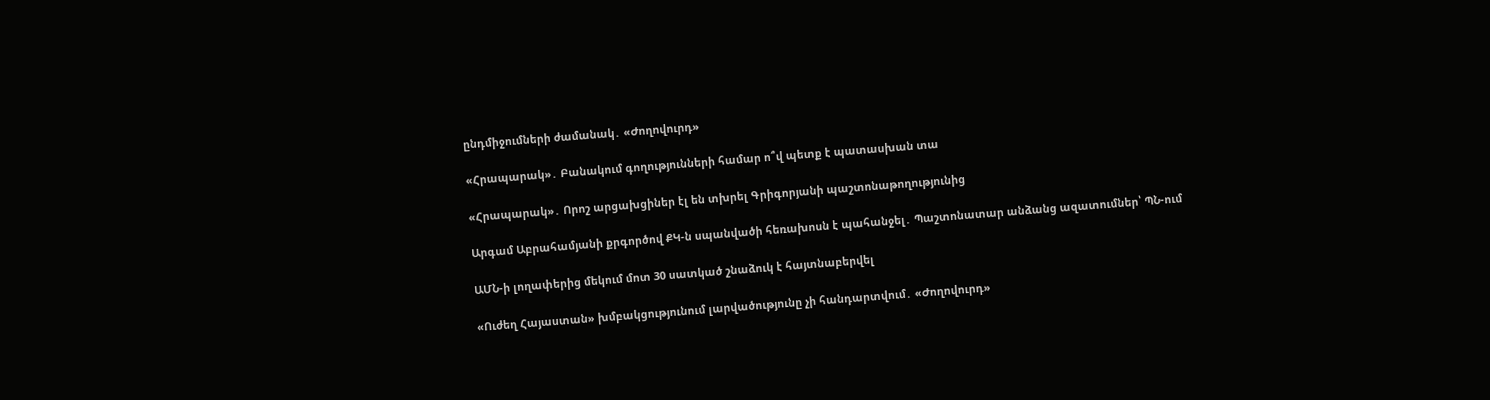ընդմիջումների ժամանակ․ «Ժողովուրդ»

«Հրապարակ»․ Բանակում գողությունների համար ո՞վ պետք է պատասխան տա

«Հրապարակ»․ Որոշ արցախցիներ էլ են տխրել Գրիգորյանի պաշտոնաթողությունից

Արգամ Աբրահամյանի քրգործով ՔԿ-ն սպանվածի հեռախոսն է պահանջել․ Պաշտոնատար անձանց ազատումներ՝ ՊՆ-ում

ԱՄՆ-ի լողափերից մեկում մոտ 30 սատկած շնաձուկ է հայտնաբերվել

«Ուժեղ Հայաստան» խմբակցությունում լարվածությունը չի հանդարտվում․ «Ժողովուրդ»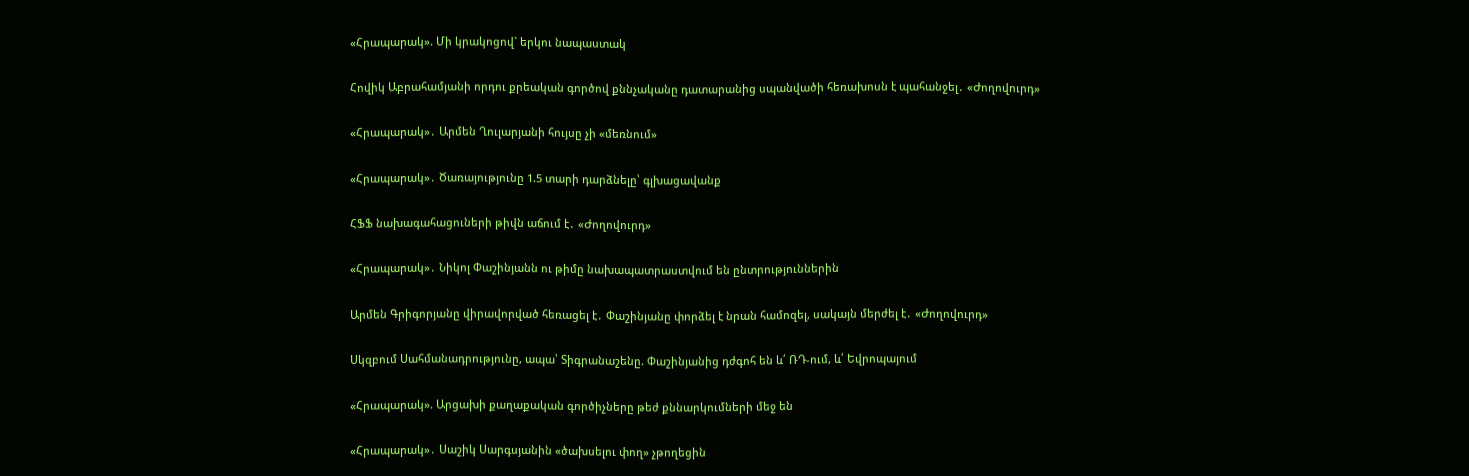«Հրապարակ». Մի կրակոցով` երկու նապաստակ

Հովիկ Աբրահամյանի որդու քրեական գործով քննչականը դատարանից սպանվածի հեռախոսն է պահանջել․ «Ժողովուրդ»

«Հրապարակ»․ Արմեն Ղուլարյանի հույսը չի «մեռնում»

«Հրապարակ»․ Ծառայությունը 1.5 տարի դարձնելը՝ գլխացավանք

ՀՖՖ նախագահացուների թիվն աճում է․ «Ժողովուրդ»

«Հրապարակ»․ Նիկոլ Փաշինյանն ու թիմը նախապատրաստվում են ընտրություններին

Արմեն Գրիգորյանը վիրավորված հեռացել է․ Փաշինյանը փորձել է նրան համոզել, սակայն մերժել է․ «Ժողովուրդ»

Սկզբում Սահմանադրությունը, ապա՝ Տիգրանաշենը. Փաշինյանից դժգոհ են և՛ ՌԴ-ում, և՛ Եվրոպայում

«Հրապարակ». Արցախի քաղաքական գործիչները թեժ քննարկումների մեջ են

«Հրապարակ»․ Սաշիկ Սարգսյանին «ծախսելու փող» չթողեցին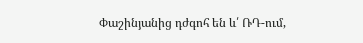Փաշինյանից դժգոհ են և՛ ՌԴ-ում,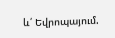և՛ Եվրոպայում.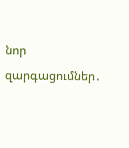նոր զարգացումներ․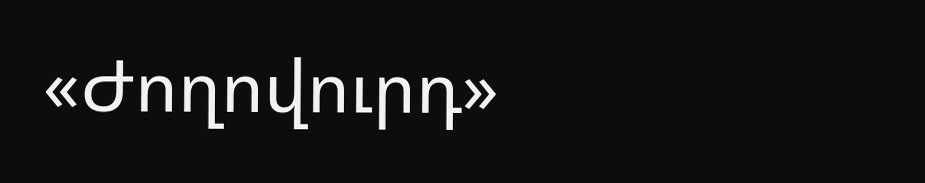«Ժողովուրդ»